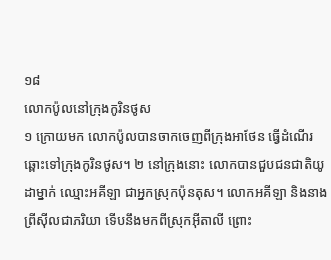១៨
លោកប៉ូលនៅក្រុងកូរិនថូស
១ ក្រោយមក លោកប៉ូលបានចាកចេញពីក្រុងអាថែន ធ្វើដំណើរឆ្ពោះទៅក្រុងកូរិនថូស។ ២ នៅក្រុងនោះ លោកបានជួបជនជាតិយូដាម្នាក់ ឈ្មោះអគីឡា ជាអ្នកស្រុកប៉ុនតុស។ លោកអគីឡា និងនាងព្រីស៊ីលជាភរិយា ទើបនឹងមកពីស្រុកអ៊ីតាលី ព្រោះ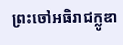ព្រះចៅអធិរាជក្លូឌា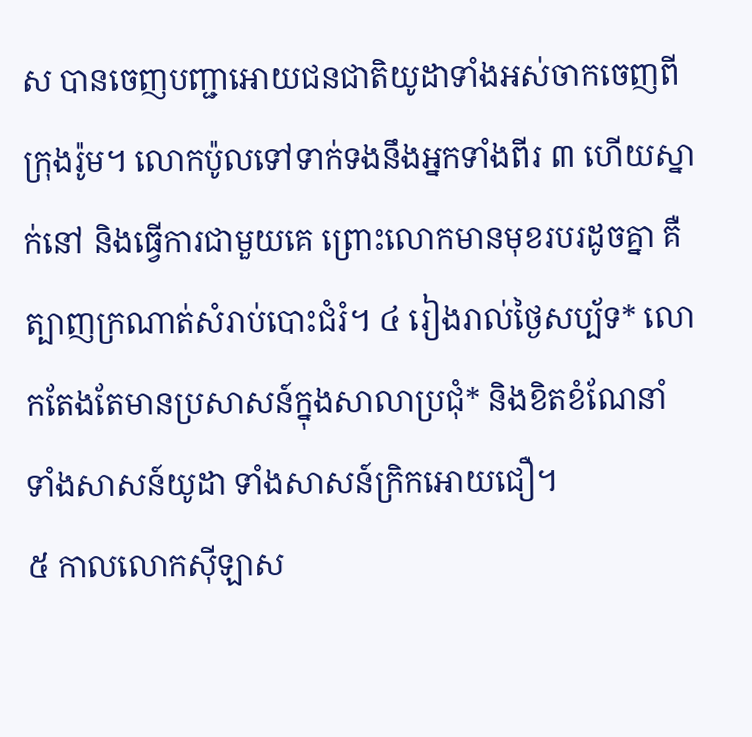ស បានចេញបញ្ជាអោយជនជាតិយូដាទាំងអស់ចាកចេញពីក្រុងរ៉ូម។ លោកប៉ូលទៅទាក់ទងនឹងអ្នកទាំងពីរ ៣ ហើយស្នាក់នៅ និងធ្វើការជាមួយគេ ព្រោះលោកមានមុខរបរដូចគ្នា គឺត្បាញក្រណាត់សំរាប់បោះជំរំ។ ៤ រៀងរាល់ថ្ងៃសប្ប័ទ* លោកតែងតែមានប្រសាសន៍ក្នុងសាលាប្រជុំ* និងខិតខំណែនាំ ទាំងសាសន៍យូដា ទាំងសាសន៍ក្រិកអោយជឿ។
៥ កាលលោកស៊ីឡាស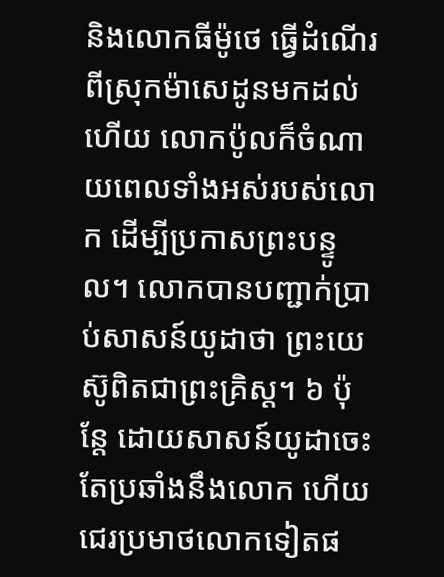និងលោកធីម៉ូថេ ធ្វើដំណើរពីស្រុកម៉ាសេដូនមកដល់ហើយ លោកប៉ូលក៏ចំណាយពេលទាំងអស់របស់លោក ដើម្បីប្រកាសព្រះបន្ទូល។ លោកបានបញ្ជាក់ប្រាប់សាសន៍យូដាថា ព្រះយេស៊ូពិតជាព្រះគ្រិស្ដ។ ៦ ប៉ុន្តែ ដោយសាសន៍យូដាចេះតែប្រឆាំងនឹងលោក ហើយជេរប្រមាថលោកទៀតផ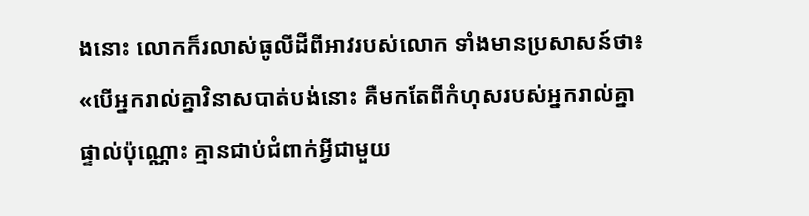ងនោះ លោកក៏រលាស់ធូលីដីពីអាវរបស់លោក ទាំងមានប្រសាសន៍ថា៖ «បើអ្នករាល់គ្នាវិនាសបាត់បង់នោះ គឺមកតែពីកំហុសរបស់អ្នករាល់គ្នាផ្ទាល់ប៉ុណ្ណោះ គ្មានជាប់ជំពាក់អ្វីជាមួយ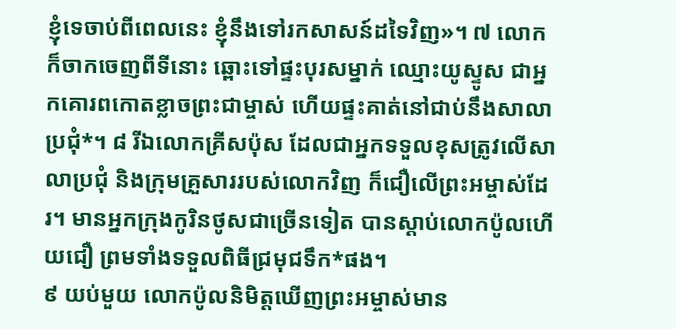ខ្ញុំទេចាប់ពីពេលនេះ ខ្ញុំនឹងទៅរកសាសន៍ដទៃវិញ»។ ៧ លោកក៏ចាកចេញពីទីនោះ ឆ្ពោះទៅផ្ទះបុរសម្នាក់ ឈ្មោះយូស្ទូស ជាអ្នកគោរពកោតខ្លាចព្រះជាម្ចាស់ ហើយផ្ទះគាត់នៅជាប់នឹងសាលាប្រជុំ*។ ៨ រីឯលោកគ្រីសប៉ុស ដែលជាអ្នកទទួលខុសត្រូវលើសាលាប្រជុំ និងក្រុមគ្រួសាររបស់លោកវិញ ក៏ជឿលើព្រះអម្ចាស់ដែរ។ មានអ្នកក្រុងកូរិនថូសជាច្រើនទៀត បានស្ដាប់លោកប៉ូលហើយជឿ ព្រមទាំងទទួលពិធីជ្រមុជទឹក*ផង។
៩ យប់មួយ លោកប៉ូលនិមិត្តឃើញព្រះអម្ចាស់មាន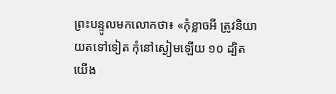ព្រះបន្ទូលមកលោកថា៖ «កុំខ្លាចអី ត្រូវនិយាយតទៅទៀត កុំនៅស្ងៀមឡើយ ១០ ដ្បិតយើង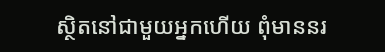ស្ថិតនៅជាមួយអ្នកហើយ ពុំមាននរ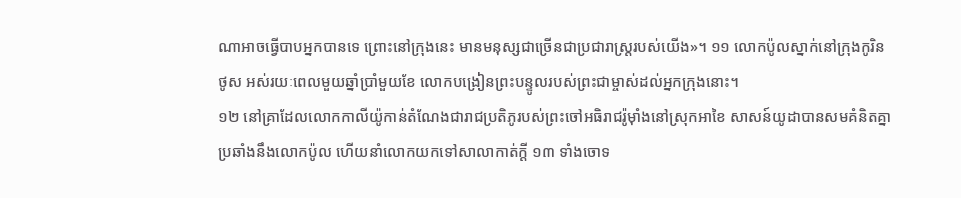ណាអាចធ្វើបាបអ្នកបានទេ ព្រោះនៅក្រុងនេះ មានមនុស្សជាច្រើនជាប្រជារាស្ត្ររបស់យើង»។ ១១ លោកប៉ូលស្នាក់នៅក្រុងកូរិនថូស អស់រយៈពេលមួយឆ្នាំប្រាំមួយខែ លោកបង្រៀនព្រះបន្ទូលរបស់ព្រះជាម្ចាស់ដល់អ្នកក្រុងនោះ។
១២ នៅគ្រាដែលលោកកាលីយ៉ូកាន់តំណែងជារាជប្រតិភូរបស់ព្រះចៅអធិរាជរ៉ូម៉ាំងនៅស្រុកអាខៃ សាសន៍យូដាបានសមគំនិតគ្នាប្រឆាំងនឹងលោកប៉ូល ហើយនាំលោកយកទៅសាលាកាត់ក្ដី ១៣ ទាំងចោទ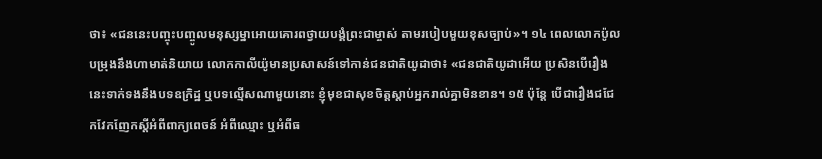ថា៖ «ជននេះបញ្ចុះបញ្ចូលមនុស្សម្នាអោយគោរពថ្វាយបង្គំព្រះជាម្ចាស់ តាមរបៀបមួយខុសច្បាប់»។ ១៤ ពេលលោកប៉ូលបម្រុងនឹងហាមាត់និយាយ លោកកាលីយ៉ូមានប្រសាសន៍ទៅកាន់ជនជាតិយូដាថា៖ «ជនជាតិយូដាអើយ ប្រសិនបើរឿងនេះទាក់ទងនឹងបទឧក្រិដ្ឋ ឬបទល្មើសណាមួយនោះ ខ្ញុំមុខជាសុខចិត្តស្ដាប់អ្នករាល់គ្នាមិនខាន។ ១៥ ប៉ុន្តែ បើជារឿងជជែកវែកញែកស្ដីអំពីពាក្យពេចន៍ អំពីឈ្មោះ ឬអំពីធ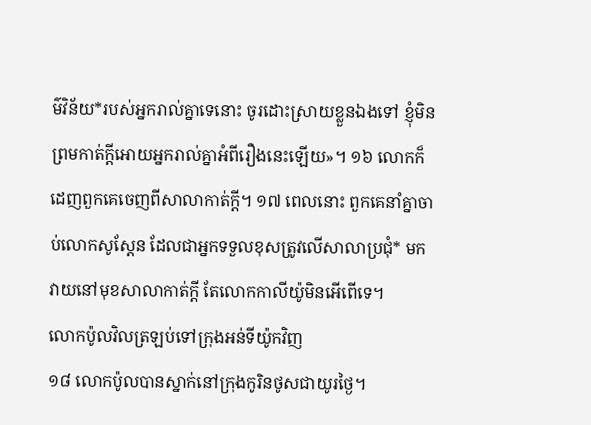ម៌វិន័យ*របស់អ្នករាល់គ្នាទេនោះ ចូរដោះស្រាយខ្លួនឯងទៅ ខ្ញុំមិនព្រមកាត់ក្ដីអោយអ្នករាល់គ្នាអំពីរឿងនេះឡើយ»។ ១៦ លោកក៏ដេញពួកគេចេញពីសាលាកាត់ក្ដី។ ១៧ ពេលនោះ ពួកគេនាំគ្នាចាប់លោកសូស្តែន ដែលជាអ្នកទទួលខុសត្រូវលើសាលាប្រជុំ* មកវាយនៅមុខសាលាកាត់ក្ដី តែលោកកាលីយ៉ូមិនអើពើទេ។
លោកប៉ូលវិលត្រឡប់ទៅក្រុងអន់ទីយ៉ូកវិញ
១៨ លោកប៉ូលបានស្នាក់នៅក្រុងកូរិនថូសជាយូរថ្ងៃ។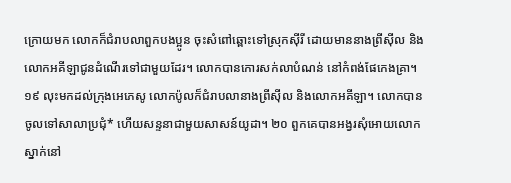ក្រោយមក លោកក៏ជំរាបលាពួកបងប្អូន ចុះសំពៅឆ្ពោះទៅស្រុកស៊ីរី ដោយមាននាងព្រីស៊ីល និងលោកអគីឡាជូនដំណើរទៅជាមួយដែរ។ លោកបានកោរសក់លាបំណន់ នៅកំពង់ផែកេងគ្រា។
១៩ លុះមកដល់ក្រុងអេភេសូ លោកប៉ូលក៏ជំរាបលានាងព្រីស៊ីល និងលោកអគីឡា។ លោកបានចូលទៅសាលាប្រជុំ* ហើយសន្ទនាជាមួយសាសន៍យូដា។ ២០ ពួកគេបានអង្វរសុំអោយលោកស្នាក់នៅ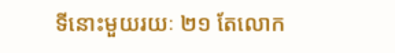ទីនោះមួយរយៈ ២១ តែលោក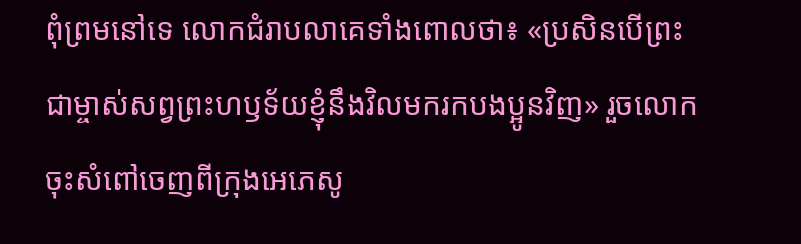ពុំព្រមនៅទេ លោកជំរាបលាគេទាំងពោលថា៖ «ប្រសិនបើព្រះជាម្ចាស់សព្វព្រះហឫទ័យខ្ញុំនឹងវិលមករកបងប្អូនវិញ» រួចលោកចុះសំពៅចេញពីក្រុងអេភេសូ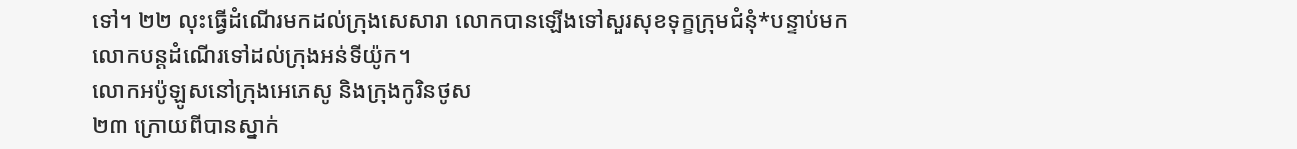ទៅ។ ២២ លុះធ្វើដំណើរមកដល់ក្រុងសេសារា លោកបានឡើងទៅសួរសុខទុក្ខក្រុមជំនុំ*បន្ទាប់មក លោកបន្តដំណើរទៅដល់ក្រុងអន់ទីយ៉ូក។
លោកអប៉ូឡូសនៅក្រុងអេភេសូ និងក្រុងកូរិនថូស
២៣ ក្រោយពីបានស្នាក់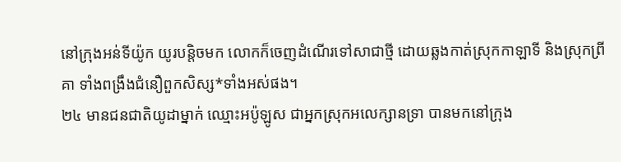នៅក្រុងអន់ទីយ៉ូក យូរបន្តិចមក លោកក៏ចេញដំណើរទៅសាជាថ្មី ដោយឆ្លងកាត់ស្រុកកាឡាទី និងស្រុកព្រីគា ទាំងពង្រឹងជំនឿពួកសិស្ស*ទាំងអស់ផង។
២៤ មានជនជាតិយូដាម្នាក់ ឈ្មោះអប៉ូឡូស ជាអ្នកស្រុកអលេក្សានទ្រា បានមកនៅក្រុង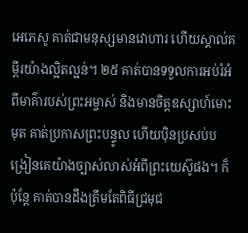អេភេសូ គាត់ជាមនុស្សមានវោហារ ហើយស្គាល់គម្ពីរយ៉ាងល្អិតល្អន់។ ២៥ គាត់បានទទួលការអប់រំអំពីមាគ៌ារបស់ព្រះអម្ចាស់ និងមានចិត្តឧស្សាហ៍មោះមុត គាត់ប្រកាសព្រះបន្ទូល ហើយប៉ិនប្រសប់បង្រៀនគេយ៉ាងច្បាស់លាស់អំពីព្រះយេស៊ូផង។ ក៏ប៉ុន្តែ គាត់បានដឹងត្រឹមតែពិធីជ្រមុជ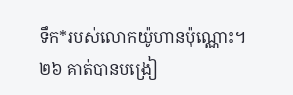ទឹក*របស់លោកយ៉ូហានប៉ុណ្ណោះ។ ២៦ គាត់បានបង្រៀ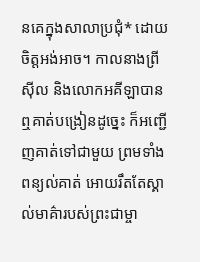នគេក្នុងសាលាប្រជុំ* ដោយចិត្តអង់អាច។ កាលនាងព្រីស៊ីល និងលោកអគីឡាបានឮគាត់បង្រៀនដូច្នេះ ក៏អញ្ជើញគាត់ទៅជាមួយ ព្រមទាំងពន្យល់គាត់ អោយរឹតតែស្គាល់មាគ៌ារបស់ព្រះជាម្ចា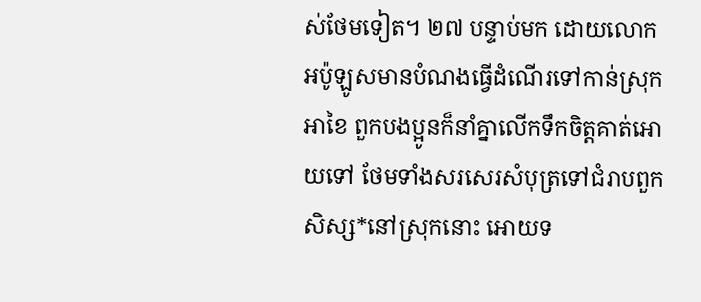ស់ថែមទៀត។ ២៧ បន្ទាប់មក ដោយលោកអប៉ូឡូសមានបំណងធ្វើដំណើរទៅកាន់ស្រុកអាខៃ ពួកបងប្អូនក៏នាំគ្នាលើកទឹកចិត្តគាត់អោយទៅ ថែមទាំងសរសេរសំបុត្រទៅជំរាបពួកសិស្ស*នៅស្រុកនោះ អោយទ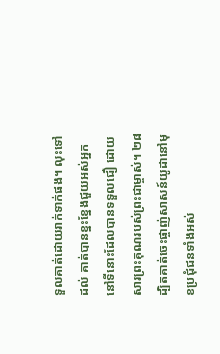ទួលគាត់ដោយរាក់ទាក់ផង។ លុះទៅដល់ គាត់បានខ្នះខ្នែងជួយអស់អ្នកនៅទីនោះដែលបានទទួលជឿ ដោយសារព្រះគុណរបស់ព្រះជាម្ចាស់។ ២៨ ដ្បិតគាត់ចេះផ្ចាញ់សាសន៍យូដានៅមុខប្រជុំជនទាំងអស់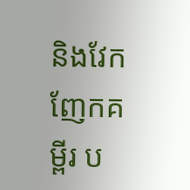និងវែកញែកគម្ពីរ ប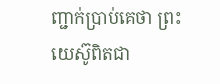ញ្ជាក់ប្រាប់គេថា ព្រះយេស៊ូពិតជា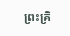ព្រះគ្រិ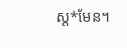ស្ដ*មែន។